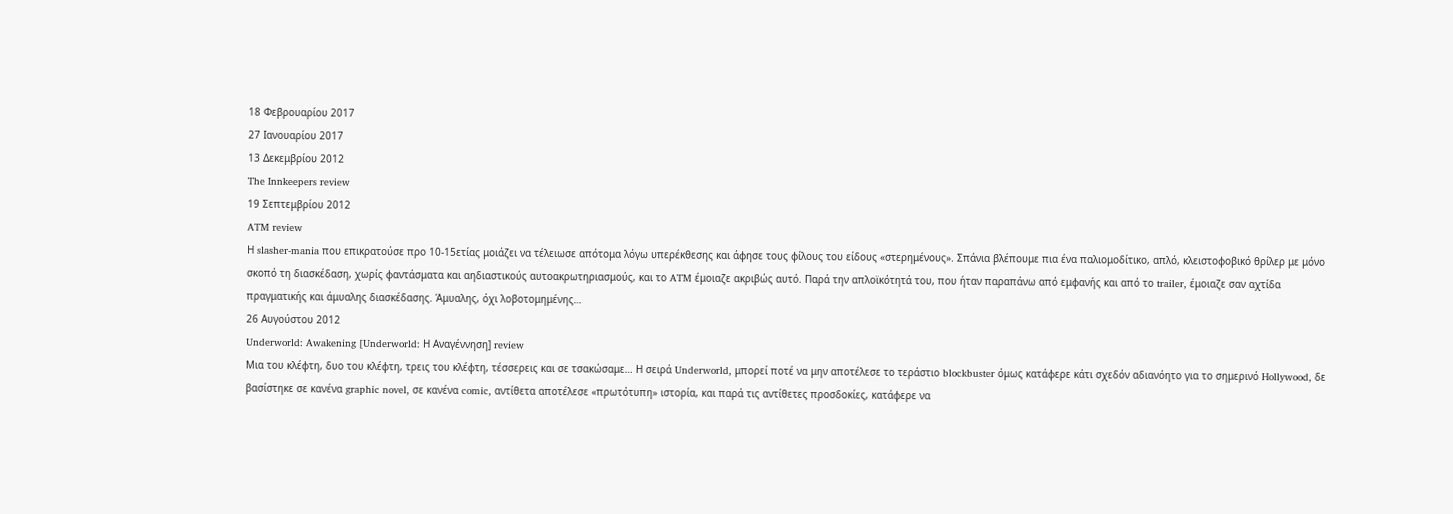18 Φεβρουαρίου 2017
27 Ιανουαρίου 2017
13 Δεκεμβρίου 2012
The Innkeepers review
19 Σεπτεμβρίου 2012
ATM review
Η slasher-mania που επικρατούσε προ 10-15ετίας μοιάζει να τέλειωσε απότομα λόγω υπερέκθεσης και άφησε τους φίλους του είδους «στερημένους». Σπάνια βλέπουμε πια ένα παλιομοδίτικο, απλό, κλειστοφοβικό θρίλερ με μόνο σκοπό τη διασκέδαση, χωρίς φαντάσματα και αηδιαστικούς αυτοακρωτηριασμούς, και το ATM έμοιαζε ακριβώς αυτό. Παρά την απλοϊκότητά του, που ήταν παραπάνω από εμφανής και από το trailer, έμοιαζε σαν αχτίδα πραγματικής και άμυαλης διασκέδασης. Άμυαλης, όχι λοβοτομημένης…
26 Αυγούστου 2012
Underworld: Awakening [Underworld: Η Αναγέννηση] review
Μια του κλέφτη, δυο του κλέφτη, τρεις του κλέφτη, τέσσερεις και σε τσακώσαμε… Η σειρά Underworld, μπορεί ποτέ να μην αποτέλεσε το τεράστιο blockbuster όμως κατάφερε κάτι σχεδόν αδιανόητο για το σημερινό Hollywood, δε βασίστηκε σε κανένα graphic novel, σε κανένα comic, αντίθετα αποτέλεσε «πρωτότυπη» ιστορία, και παρά τις αντίθετες προσδοκίες, κατάφερε να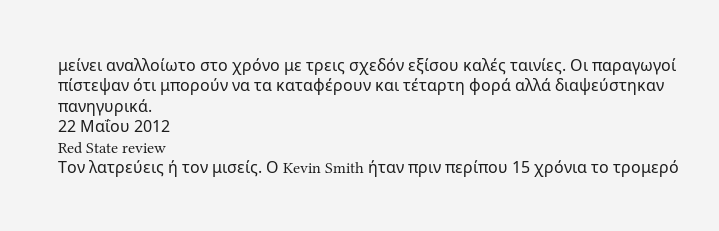μείνει αναλλοίωτο στο χρόνο με τρεις σχεδόν εξίσου καλές ταινίες. Οι παραγωγοί πίστεψαν ότι μπορούν να τα καταφέρουν και τέταρτη φορά αλλά διαψεύστηκαν πανηγυρικά.
22 Μαΐου 2012
Red State review
Τον λατρεύεις ή τον μισείς. Ο Kevin Smith ήταν πριν περίπου 15 χρόνια το τρομερό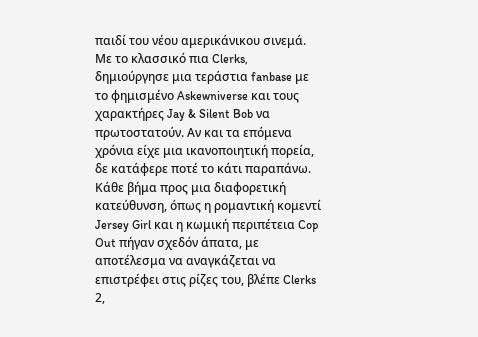παιδί του νέου αμερικάνικου σινεμά. Με το κλασσικό πια Clerks, δημιούργησε μια τεράστια fanbase με το φημισμένο Askewniverse και τους χαρακτήρες Jay & Silent Bob να πρωτοστατούν. Αν και τα επόμενα χρόνια είχε μια ικανοποιητική πορεία, δε κατάφερε ποτέ το κάτι παραπάνω. Κάθε βήμα προς μια διαφορετική κατεύθυνση, όπως η ρομαντική κομεντί Jersey Girl και η κωμική περιπέτεια Cop Out πήγαν σχεδόν άπατα, με αποτέλεσμα να αναγκάζεται να επιστρέφει στις ρίζες του, βλέπε Clerks 2,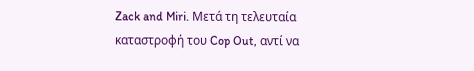Zack and Miri. Μετά τη τελευταία καταστροφή του Cop Out, αντί να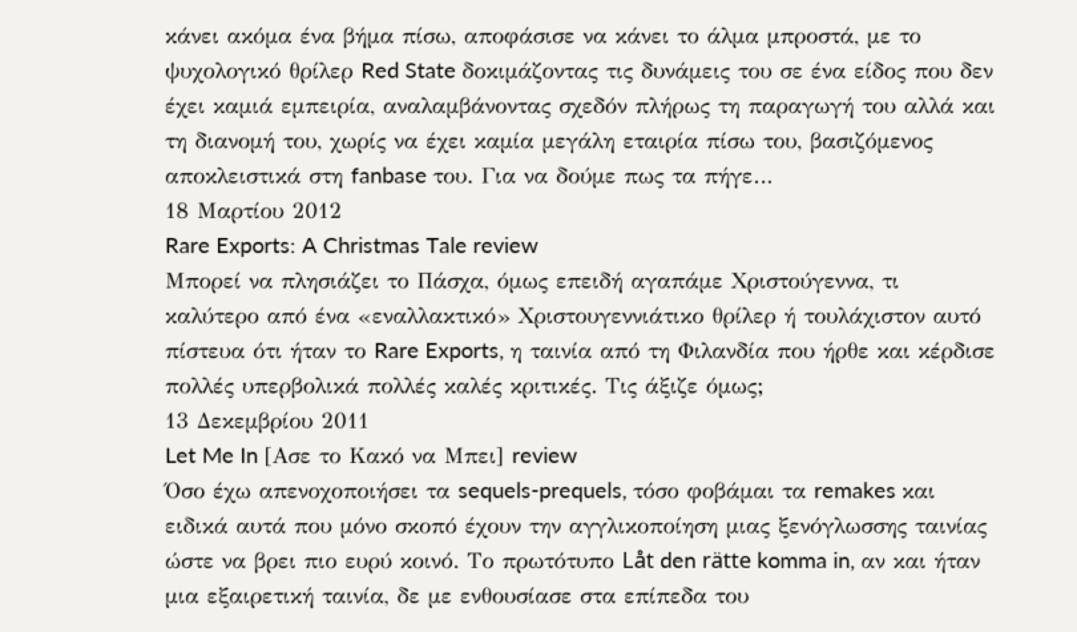κάνει ακόμα ένα βήμα πίσω, αποφάσισε να κάνει το άλμα μπροστά, με το ψυχολογικό θρίλερ Red State δοκιμάζοντας τις δυνάμεις του σε ένα είδος που δεν έχει καμιά εμπειρία, αναλαμβάνοντας σχεδόν πλήρως τη παραγωγή του αλλά και τη διανομή του, χωρίς να έχει καμία μεγάλη εταιρία πίσω του, βασιζόμενος αποκλειστικά στη fanbase του. Για να δούμε πως τα πήγε…
18 Μαρτίου 2012
Rare Exports: A Christmas Tale review
Μπορεί να πλησιάζει το Πάσχα, όμως επειδή αγαπάμε Χριστούγεννα, τι καλύτερο από ένα «εναλλακτικό» Χριστουγεννιάτικο θρίλερ ή τουλάχιστον αυτό πίστευα ότι ήταν το Rare Exports, η ταινία από τη Φιλανδία που ήρθε και κέρδισε πολλές υπερβολικά πολλές καλές κριτικές. Τις άξιζε όμως;
13 Δεκεμβρίου 2011
Let Me In [Ασε το Κακό να Μπει] review
Όσο έχω απενοχοποιήσει τα sequels-prequels, τόσο φοβάμαι τα remakes και ειδικά αυτά που μόνο σκοπό έχουν την αγγλικοποίηση μιας ξενόγλωσσης ταινίας ώστε να βρει πιο ευρύ κοινό. Το πρωτότυπο Låt den rätte komma in, αν και ήταν μια εξαιρετική ταινία, δε με ενθουσίασε στα επίπεδα του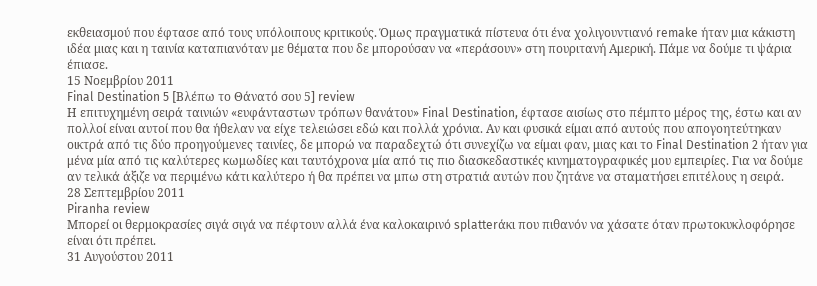εκθειασμού που έφτασε από τους υπόλοιπους κριτικούς. Όμως πραγματικά πίστευα ότι ένα χολιγουντιανό remake ήταν μια κάκιστη ιδέα μιας και η ταινία καταπιανόταν με θέματα που δε μπορούσαν να «περάσουν» στη πουριτανή Αμερική. Πάμε να δούμε τι ψάρια έπιασε.
15 Νοεμβρίου 2011
Final Destination 5 [Βλέπω το Θάνατό σου 5] review
Η επιτυχημένη σειρά ταινιών «ευφάνταστων τρόπων θανάτου» Final Destination, έφτασε αισίως στο πέμπτο μέρος της, έστω και αν πολλοί είναι αυτοί που θα ήθελαν να είχε τελειώσει εδώ και πολλά χρόνια. Αν και φυσικά είμαι από αυτούς που απογοητεύτηκαν οικτρά από τις δύο προηγούμενες ταινίες, δε μπορώ να παραδεχτώ ότι συνεχίζω να είμαι φαν, μιας και το Final Destination 2 ήταν για μένα μία από τις καλύτερες κωμωδίες και ταυτόχρονα μία από τις πιο διασκεδαστικές κινηματογραφικές μου εμπειρίες. Για να δούμε αν τελικά άξιζε να περιμένω κάτι καλύτερο ή θα πρέπει να μπω στη στρατιά αυτών που ζητάνε να σταματήσει επιτέλους η σειρά.
28 Σεπτεμβρίου 2011
Piranha review
Μπορεί οι θερμοκρασίες σιγά σιγά να πέφτουν αλλά ένα καλοκαιρινό splatterάκι που πιθανόν να χάσατε όταν πρωτοκυκλοφόρησε είναι ότι πρέπει.
31 Αυγούστου 2011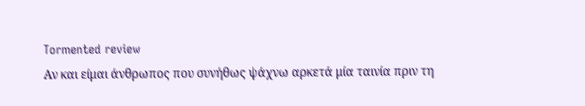Tormented review
Αν και είμαι άνθρωπος που συνήθως ψάχνω αρκετά μία ταινία πριν τη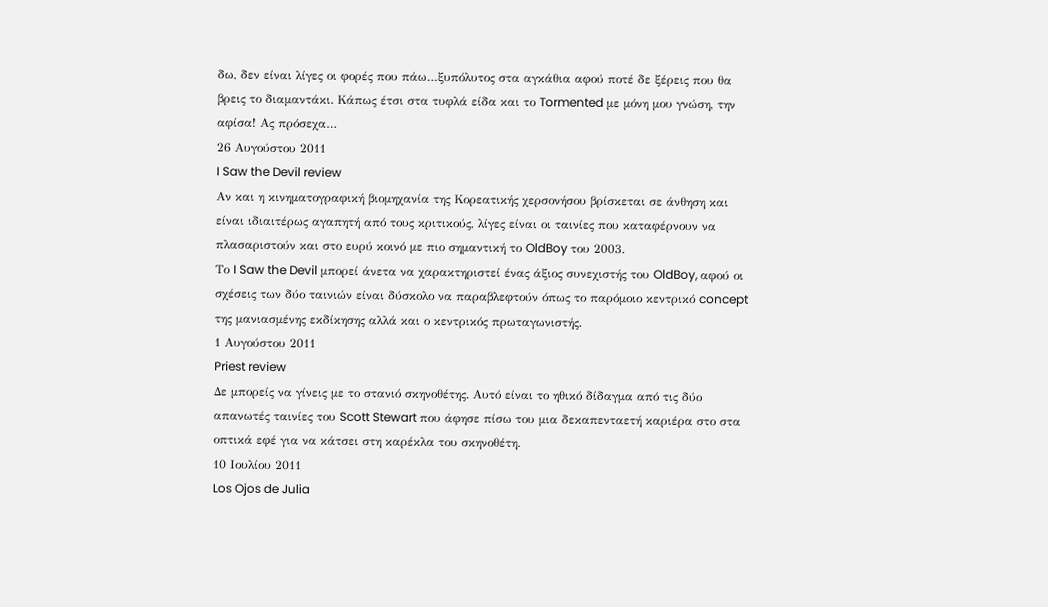δω, δεν είναι λίγες οι φορές που πάω…ξυπόλυτος στα αγκάθια αφού ποτέ δε ξέρεις που θα βρεις το διαμαντάκι. Κάπως έτσι στα τυφλά είδα και το Tormented με μόνη μου γνώση, την αφίσα! Ας πρόσεχα…
26 Αυγούστου 2011
I Saw the Devil review
Αν και η κινηματογραφική βιομηχανία της Κορεατικής χερσονήσου βρίσκεται σε άνθηση και είναι ιδιαιτέρως αγαπητή από τους κριτικούς, λίγες είναι οι ταινίες που καταφέρνουν να πλασαριστούν και στο ευρύ κοινό με πιο σημαντική το OldBoy του 2003.
Το I Saw the Devil μπορεί άνετα να χαρακτηριστεί ένας άξιος συνεχιστής του OldBoy, αφού οι σχέσεις των δύο ταινιών είναι δύσκολο να παραβλεφτούν όπως το παρόμοιο κεντρικό concept της μανιασμένης εκδίκησης αλλά και ο κεντρικός πρωταγωνιστής.
1 Αυγούστου 2011
Priest review
Δε μπορείς να γίνεις με το στανιό σκηνοθέτης. Αυτό είναι το ηθικό δίδαγμα από τις δύο απανωτές ταινίες του Scott Stewart που άφησε πίσω του μια δεκαπενταετή καριέρα στο στα οπτικά εφέ για να κάτσει στη καρέκλα του σκηνοθέτη.
10 Ιουλίου 2011
Los Ojos de Julia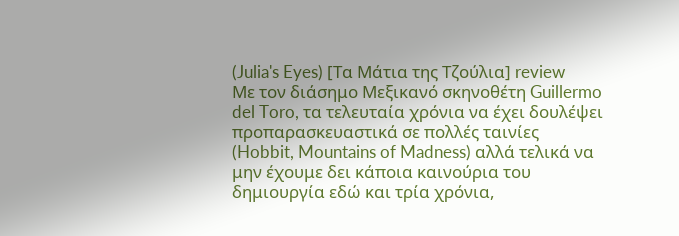(Julia's Eyes) [Τα Μάτια της Τζούλια] review
Με τον διάσημο Μεξικανό σκηνοθέτη Guillermo del Toro, τα τελευταία χρόνια να έχει δουλέψει προπαρασκευαστικά σε πολλές ταινίες (Hobbit, Mountains of Madness) αλλά τελικά να μην έχουμε δει κάποια καινούρια του δημιουργία εδώ και τρία χρόνια,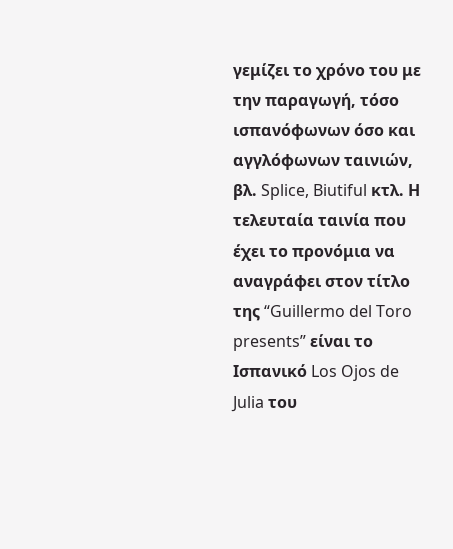γεμίζει το χρόνο του με την παραγωγή, τόσο ισπανόφωνων όσο και αγγλόφωνων ταινιών, βλ. Splice, Biutiful κτλ. Η τελευταία ταινία που έχει το προνόμια να αναγράφει στον τίτλο της “Guillermo del Toro presents” είναι το Ισπανικό Los Ojos de Julia του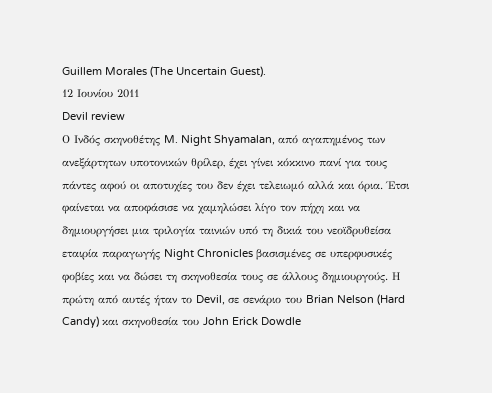Guillem Morales (The Uncertain Guest).
12 Ιουνίου 2011
Devil review
Ο Ινδός σκηνοθέτης M. Night Shyamalan, από αγαπημένος των ανεξάρτητων υποτονικών θρίλερ, έχει γίνει κόκκινο πανί για τους πάντες αφού οι αποτυχίες του δεν έχει τελειωμό αλλά και όρια. Έτσι φαίνεται να αποφάσισε να χαμηλώσει λίγο τον πήχη και να δημιουργήσει μια τριλογία ταινιών υπό τη δικιά του νεοϊδρυθείσα εταιρία παραγωγής Night Chronicles βασισμένες σε υπερφυσικές φοβίες και να δώσει τη σκηνοθεσία τους σε άλλους δημιουργούς. Η πρώτη από αυτές ήταν το Devil, σε σενάριο του Brian Nelson (Hard Candy) και σκηνοθεσία του John Erick Dowdle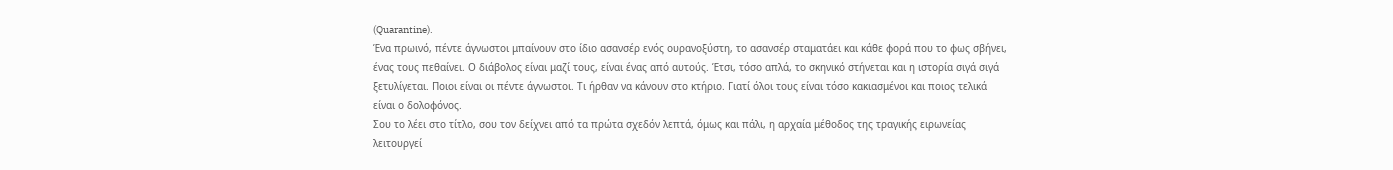(Quarantine).
Ένα πρωινό, πέντε άγνωστοι μπαίνουν στο ίδιο ασανσέρ ενός ουρανοξύστη, το ασανσέρ σταματάει και κάθε φορά που το φως σβήνει, ένας τους πεθαίνει. Ο διάβολος είναι μαζί τους, είναι ένας από αυτούς. Έτσι, τόσο απλά, το σκηνικό στήνεται και η ιστορία σιγά σιγά ξετυλίγεται. Ποιοι είναι οι πέντε άγνωστοι. Τι ήρθαν να κάνουν στο κτήριο. Γιατί όλοι τους είναι τόσο κακιασμένοι και ποιος τελικά είναι ο δολοφόνος.
Σου το λέει στο τίτλο, σου τον δείχνει από τα πρώτα σχεδόν λεπτά, όμως και πάλι, η αρχαία μέθοδος της τραγικής ειρωνείας λειτουργεί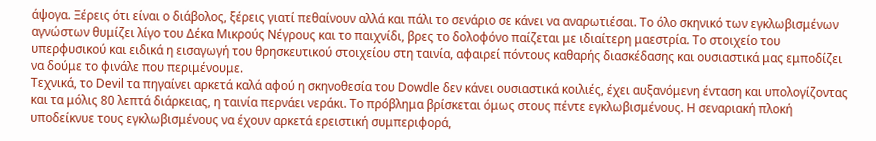άψογα. Ξέρεις ότι είναι ο διάβολος, ξέρεις γιατί πεθαίνουν αλλά και πάλι το σενάριο σε κάνει να αναρωτιέσαι. Το όλο σκηνικό των εγκλωβισμένων αγνώστων θυμίζει λίγο του Δέκα Μικρούς Νέγρους και το παιχνίδι, βρες το δολοφόνο παίζεται με ιδιαίτερη μαεστρία. Το στοιχείο του υπερφυσικού και ειδικά η εισαγωγή του θρησκευτικού στοιχείου στη ταινία, αφαιρεί πόντους καθαρής διασκέδασης και ουσιαστικά μας εμποδίζει να δούμε το φινάλε που περιμένουμε.
Τεχνικά, το Devil τα πηγαίνει αρκετά καλά αφού η σκηνοθεσία του Dowdle δεν κάνει ουσιαστικά κοιλιές, έχει αυξανόμενη ένταση και υπολογίζοντας και τα μόλις 80 λεπτά διάρκειας, η ταινία περνάει νεράκι. Το πρόβλημα βρίσκεται όμως στους πέντε εγκλωβισμένους. Η σεναριακή πλοκή υποδείκνυε τους εγκλωβισμένους να έχουν αρκετά ερειστική συμπεριφορά,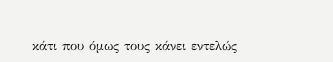κάτι που όμως τους κάνει εντελώς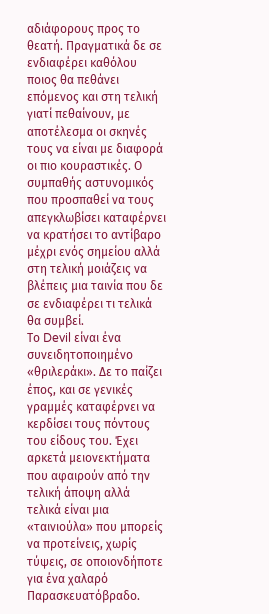αδιάφορους προς το θεατή. Πραγματικά δε σε ενδιαφέρει καθόλου ποιος θα πεθάνει επόμενος και στη τελική γιατί πεθαίνουν, με αποτέλεσμα οι σκηνές τους να είναι με διαφορά οι πιο κουραστικές. Ο συμπαθής αστυνομικός που προσπαθεί να τους απεγκλωβίσει καταφέρνει να κρατήσει το αντίβαρο μέχρι ενός σημείου αλλά στη τελική μοιάζεις να βλέπεις μια ταινία που δε σε ενδιαφέρει τι τελικά θα συμβεί.
Το Devil είναι ένα συνειδητοποιημένο «θριλεράκι». Δε το παίζει έπος, και σε γενικές γραμμές καταφέρνει να κερδίσει τους πόντους του είδους του. Έχει αρκετά μειονεκτήματα που αφαιρούν από την τελική άποψη αλλά τελικά είναι μια «ταινιούλα» που μπορείς να προτείνεις, χωρίς τύψεις, σε οποιονδήποτε για ένα χαλαρό Παρασκευατόβραδο.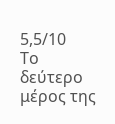5,5/10
Το δεύτερο μέρος της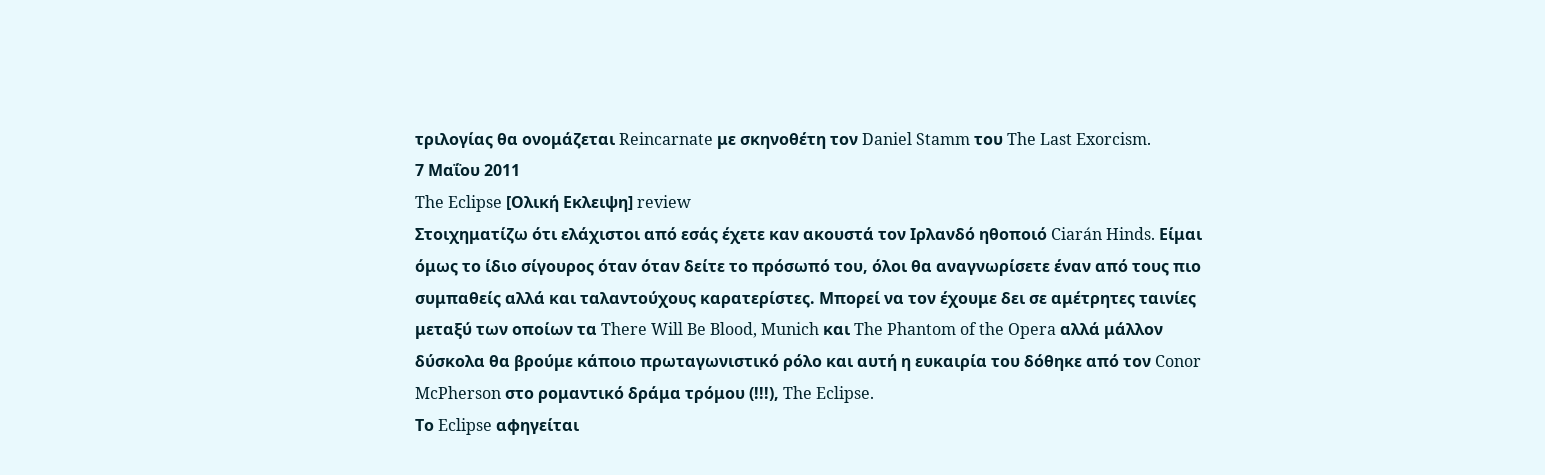τριλογίας θα ονομάζεται Reincarnate με σκηνοθέτη τον Daniel Stamm του The Last Exorcism.
7 Μαΐου 2011
The Eclipse [Ολική Εκλειψη] review
Στοιχηματίζω ότι ελάχιστοι από εσάς έχετε καν ακουστά τον Ιρλανδό ηθοποιό Ciarán Hinds. Είμαι όμως το ίδιο σίγουρος όταν όταν δείτε το πρόσωπό του, όλοι θα αναγνωρίσετε έναν από τους πιο συμπαθείς αλλά και ταλαντούχους καρατερίστες. Μπορεί να τον έχουμε δει σε αμέτρητες ταινίες μεταξύ των οποίων τα There Will Be Blood, Munich και The Phantom of the Opera αλλά μάλλον δύσκολα θα βρούμε κάποιο πρωταγωνιστικό ρόλο και αυτή η ευκαιρία του δόθηκε από τον Conor McPherson στο ρομαντικό δράμα τρόμου (!!!), The Eclipse.
Το Eclipse αφηγείται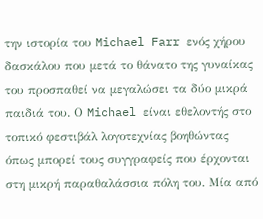την ιστορία του Michael Farr ενός χήρου δασκάλου που μετά το θάνατο της γυναίκας του προσπαθεί να μεγαλώσει τα δύο μικρά παιδιά του. Ο Michael είναι εθελοντής στο τοπικό φεστιβάλ λογοτεχνίας βοηθώντας όπως μπορεί τους συγγραφείς που έρχονται στη μικρή παραθαλάσσια πόλη του. Μία από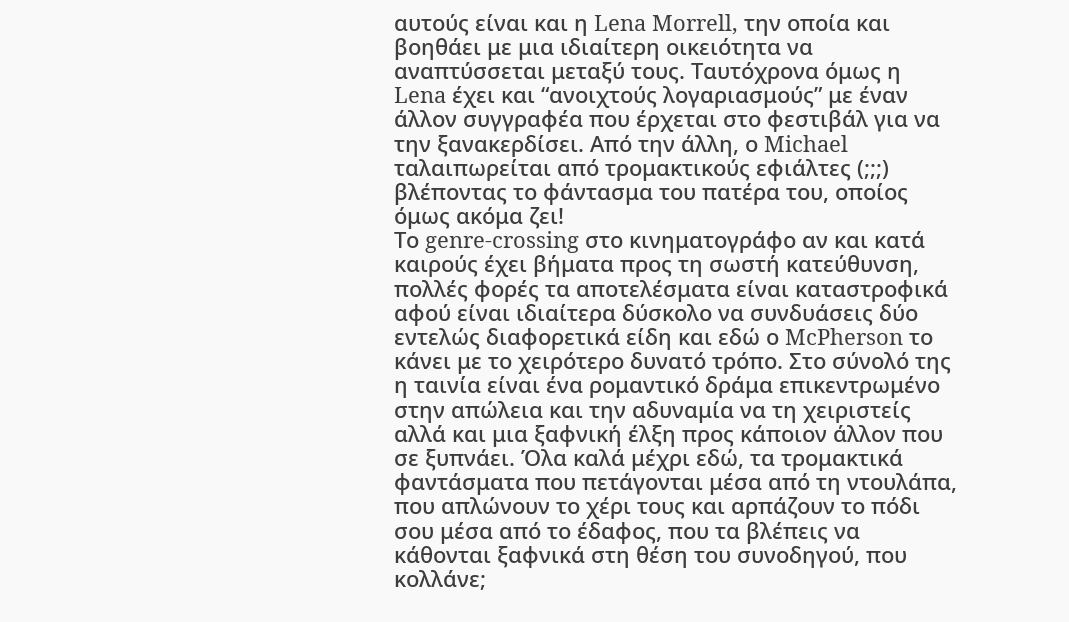αυτούς είναι και η Lena Morrell, την οποία και βοηθάει με μια ιδιαίτερη οικειότητα να αναπτύσσεται μεταξύ τους. Ταυτόχρονα όμως η Lena έχει και “ανοιχτούς λογαριασμούς” με έναν άλλον συγγραφέα που έρχεται στο φεστιβάλ για να την ξανακερδίσει. Από την άλλη, ο Michael ταλαιπωρείται από τρομακτικούς εφιάλτες (;;;) βλέποντας το φάντασμα του πατέρα του, οποίος όμως ακόμα ζει!
Το genre-crossing στο κινηματογράφο αν και κατά καιρούς έχει βήματα προς τη σωστή κατεύθυνση, πολλές φορές τα αποτελέσματα είναι καταστροφικά αφού είναι ιδιαίτερα δύσκολο να συνδυάσεις δύο εντελώς διαφορετικά είδη και εδώ ο McPherson το κάνει με το χειρότερο δυνατό τρόπο. Στο σύνολό της η ταινία είναι ένα ρομαντικό δράμα επικεντρωμένο στην απώλεια και την αδυναμία να τη χειριστείς αλλά και μια ξαφνική έλξη προς κάποιον άλλον που σε ξυπνάει. Όλα καλά μέχρι εδώ, τα τρομακτικά φαντάσματα που πετάγονται μέσα από τη ντουλάπα, που απλώνουν το χέρι τους και αρπάζουν το πόδι σου μέσα από το έδαφος, που τα βλέπεις να κάθονται ξαφνικά στη θέση του συνοδηγού, που κολλάνε;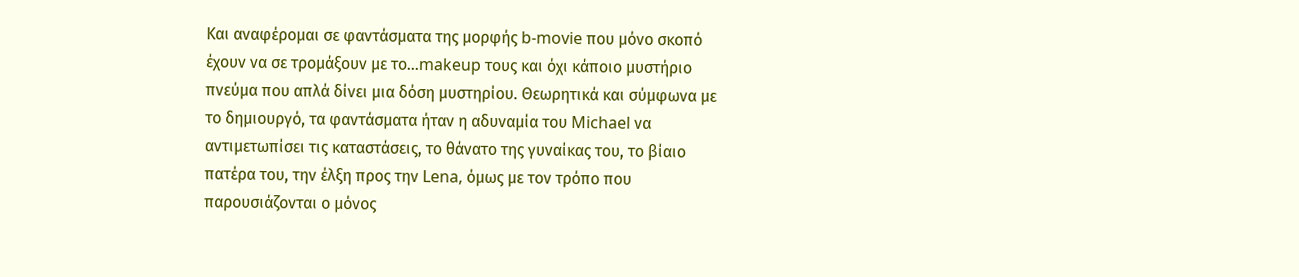Και αναφέρομαι σε φαντάσματα της μορφής b-movie που μόνο σκοπό έχουν να σε τρομάξουν με το…makeup τους και όχι κάποιο μυστήριο πνεύμα που απλά δίνει μια δόση μυστηρίου. Θεωρητικά και σύμφωνα με το δημιουργό, τα φαντάσματα ήταν η αδυναμία του Michael να αντιμετωπίσει τις καταστάσεις, το θάνατο της γυναίκας του, το βίαιο πατέρα του, την έλξη προς την Lena, όμως με τον τρόπο που παρουσιάζονται ο μόνος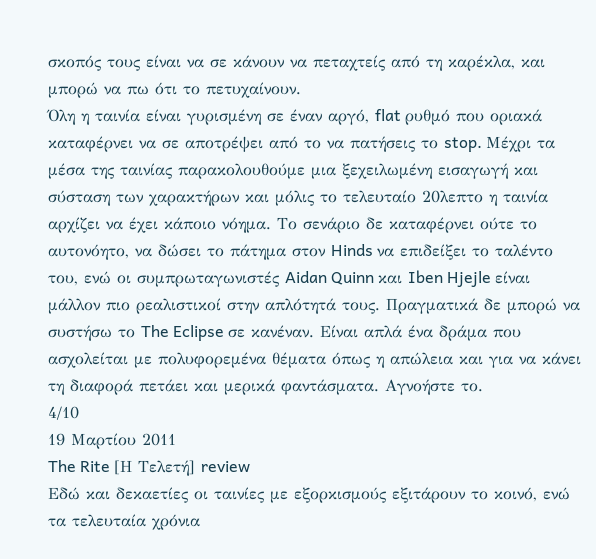σκοπός τους είναι να σε κάνουν να πεταχτείς από τη καρέκλα, και μπορώ να πω ότι το πετυχαίνουν.
Όλη η ταινία είναι γυρισμένη σε έναν αργό, flat ρυθμό που οριακά καταφέρνει να σε αποτρέψει από το να πατήσεις το stop. Μέχρι τα μέσα της ταινίας παρακολουθούμε μια ξεχειλωμένη εισαγωγή και σύσταση των χαρακτήρων και μόλις το τελευταίο 20λεπτο η ταινία αρχίζει να έχει κάποιο νόημα. Το σενάριο δε καταφέρνει ούτε το αυτονόητο, να δώσει το πάτημα στον Hinds να επιδείξει το ταλέντο του, ενώ οι συμπρωταγωνιστές Aidan Quinn και Iben Hjejle είναι μάλλον πιο ρεαλιστικοί στην απλότητά τους. Πραγματικά δε μπορώ να συστήσω το The Eclipse σε κανέναν. Είναι απλά ένα δράμα που ασχολείται με πολυφορεμένα θέματα όπως η απώλεια και για να κάνει τη διαφορά πετάει και μερικά φαντάσματα. Αγνοήστε το.
4/10
19 Μαρτίου 2011
The Rite [Η Τελετή] review
Εδώ και δεκαετίες οι ταινίες με εξορκισμούς εξιτάρουν το κοινό, ενώ τα τελευταία χρόνια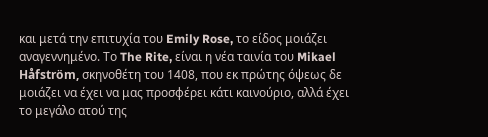και μετά την επιτυχία του Emily Rose, το είδος μοιάζει αναγεννημένο. Το The Rite, είναι η νέα ταινία του Mikael Håfström, σκηνοθέτη του 1408, που εκ πρώτης όψεως δε μοιάζει να έχει να μας προσφέρει κάτι καινούριο, αλλά έχει το μεγάλο ατού της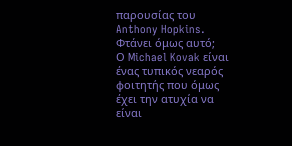παρουσίας του Anthony Hopkins. Φτάνει όμως αυτό;
Ο Michael Kovak είναι ένας τυπικός νεαρός φοιτητής που όμως έχει την ατυχία να είναι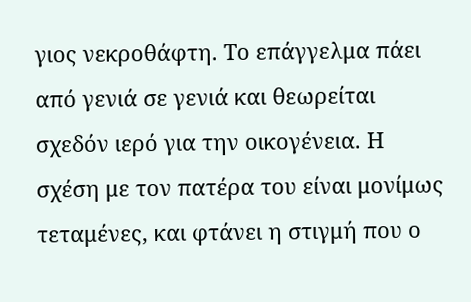γιος νεκροθάφτη. Το επάγγελμα πάει από γενιά σε γενιά και θεωρείται σχεδόν ιερό για την οικογένεια. Η σχέση με τον πατέρα του είναι μονίμως τεταμένες, και φτάνει η στιγμή που ο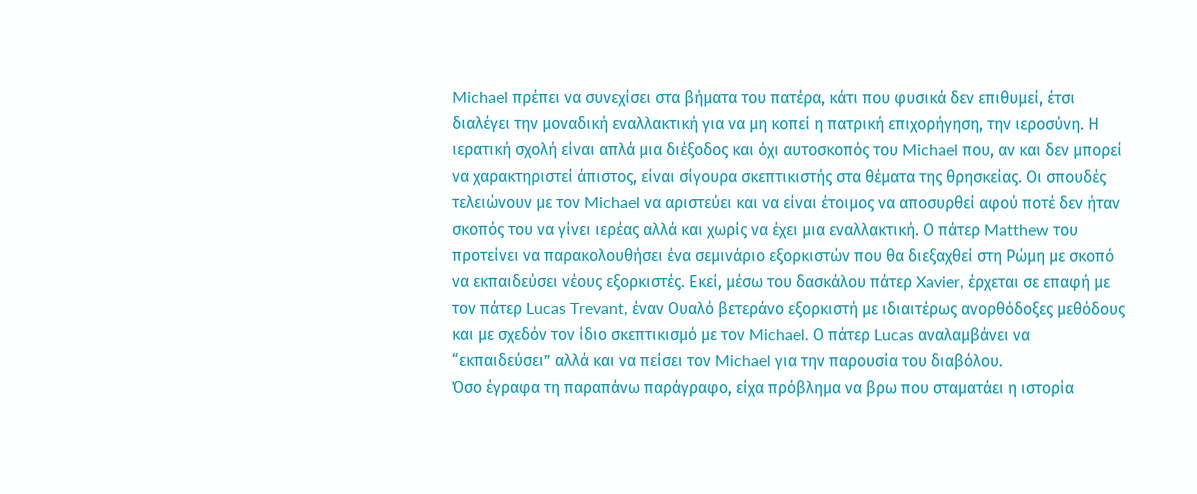Michael πρέπει να συνεχίσει στα βήματα του πατέρα, κάτι που φυσικά δεν επιθυμεί, έτσι διαλέγει την μοναδική εναλλακτική για να μη κοπεί η πατρική επιχορήγηση, την ιεροσύνη. Η ιερατική σχολή είναι απλά μια διέξοδος και όχι αυτοσκοπός του Michael που, αν και δεν μπορεί να χαρακτηριστεί άπιστος, είναι σίγουρα σκεπτικιστής στα θέματα της θρησκείας. Οι σπουδές τελειώνουν με τον Michael να αριστεύει και να είναι έτοιμος να αποσυρθεί αφού ποτέ δεν ήταν σκοπός του να γίνει ιερέας αλλά και χωρίς να έχει μια εναλλακτική. Ο πάτερ Matthew του προτείνει να παρακολουθήσει ένα σεμινάριο εξορκιστών που θα διεξαχθεί στη Ρώμη με σκοπό να εκπαιδεύσει νέους εξορκιστές. Εκεί, μέσω του δασκάλου πάτερ Xavier, έρχεται σε επαφή με τον πάτερ Lucas Trevant, έναν Ουαλό βετεράνο εξορκιστή με ιδιαιτέρως ανορθόδοξες μεθόδους και με σχεδόν τον ίδιο σκεπτικισμό με τον Michael. Ο πάτερ Lucas αναλαμβάνει να “εκπαιδεύσει” αλλά και να πείσει τον Michael για την παρουσία του διαβόλου.
Όσο έγραφα τη παραπάνω παράγραφο, είχα πρόβλημα να βρω που σταματάει η ιστορία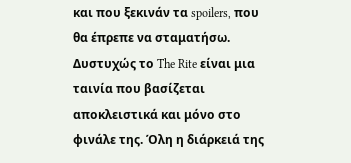και που ξεκινάν τα spoilers, που θα έπρεπε να σταματήσω. Δυστυχώς το The Rite είναι μια ταινία που βασίζεται αποκλειστικά και μόνο στο φινάλε της. Όλη η διάρκειά της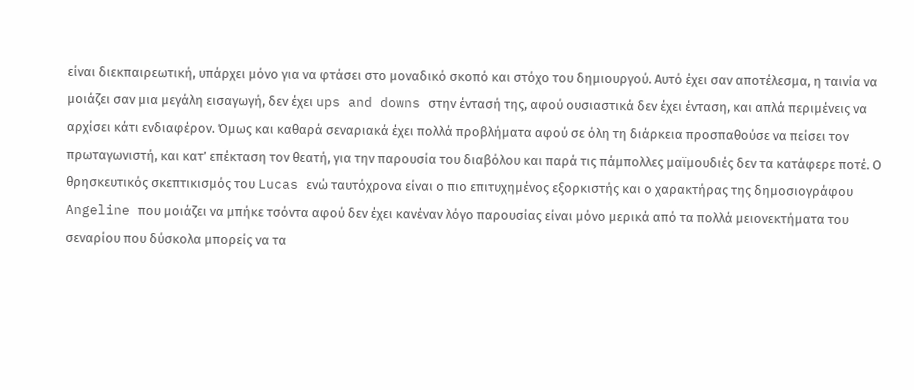είναι διεκπαιρεωτική, υπάρχει μόνο για να φτάσει στο μοναδικό σκοπό και στόχο του δημιουργού. Αυτό έχει σαν αποτέλεσμα, η ταινία να μοιάζει σαν μια μεγάλη εισαγωγή, δεν έχει ups and downs στην έντασή της, αφού ουσιαστικά δεν έχει ένταση, και απλά περιμένεις να αρχίσει κάτι ενδιαφέρον. Όμως και καθαρά σεναριακά έχει πολλά προβλήματα αφού σε όλη τη διάρκεια προσπαθούσε να πείσει τον πρωταγωνιστή, και κατ’ επέκταση τον θεατή, για την παρουσία του διαβόλου και παρά τις πάμπολλες μαϊμουδιές δεν τα κατάφερε ποτέ. Ο θρησκευτικός σκεπτικισμός του Lucas ενώ ταυτόχρονα είναι ο πιο επιτυχημένος εξορκιστής και ο χαρακτήρας της δημοσιογράφου Angeline που μοιάζει να μπήκε τσόντα αφού δεν έχει κανέναν λόγο παρουσίας είναι μόνο μερικά από τα πολλά μειονεκτήματα του σεναρίου που δύσκολα μπορείς να τα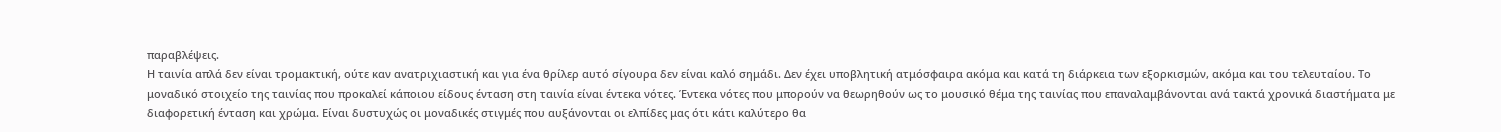παραβλέψεις.
Η ταινία απλά δεν είναι τρομακτική, ούτε καν ανατριχιαστική και για ένα θρίλερ αυτό σίγουρα δεν είναι καλό σημάδι. Δεν έχει υποβλητική ατμόσφαιρα ακόμα και κατά τη διάρκεια των εξορκισμών, ακόμα και του τελευταίου. Το μοναδικό στοιχείο της ταινίας που προκαλεί κάποιου είδους ένταση στη ταινία είναι έντεκα νότες. Έντεκα νότες που μπορούν να θεωρηθούν ως το μουσικό θέμα της ταινίας που επαναλαμβάνονται ανά τακτά χρονικά διαστήματα με διαφορετική ένταση και χρώμα. Είναι δυστυχώς οι μοναδικές στιγμές που αυξάνονται οι ελπίδες μας ότι κάτι καλύτερο θα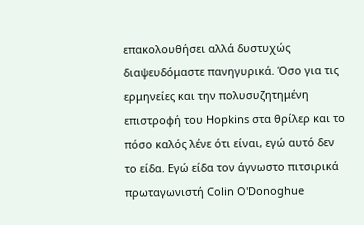επακολουθήσει αλλά δυστυχώς διαψευδόμαστε πανηγυρικά. Όσο για τις ερμηνείες και την πολυσυζητημένη επιστροφή του Hopkins στα θρίλερ και το πόσο καλός λένε ότι είναι, εγώ αυτό δεν το είδα. Εγώ είδα τον άγνωστο πιτσιρικά πρωταγωνιστή Colin O'Donoghue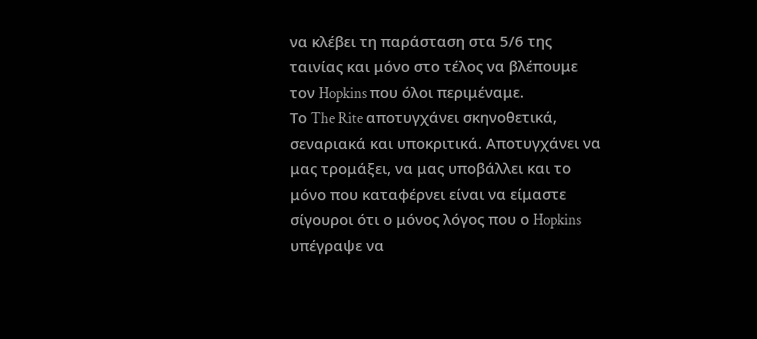να κλέβει τη παράσταση στα 5/6 της ταινίας και μόνο στο τέλος να βλέπουμε τον Hopkins που όλοι περιμέναμε.
Το The Rite αποτυγχάνει σκηνοθετικά, σεναριακά και υποκριτικά. Αποτυγχάνει να μας τρομάξει, να μας υποβάλλει και το μόνο που καταφέρνει είναι να είμαστε σίγουροι ότι ο μόνος λόγος που ο Hopkins υπέγραψε να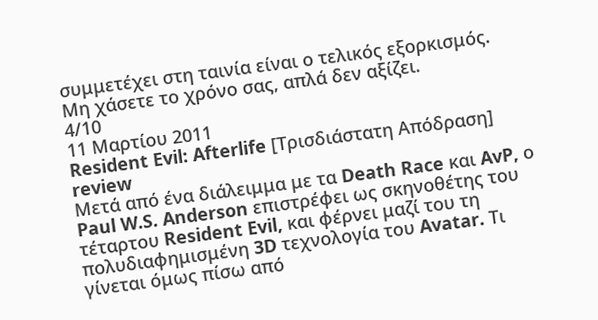συμμετέχει στη ταινία είναι ο τελικός εξορκισμός. Μη χάσετε το χρόνο σας, απλά δεν αξίζει.
4/10
11 Μαρτίου 2011
Resident Evil: Afterlife [Τρισδιάστατη Απόδραση] review
Μετά από ένα διάλειμμα με τα Death Race και AvP, ο Paul W.S. Anderson επιστρέφει ως σκηνοθέτης του τέταρτου Resident Evil, και φέρνει μαζί του τη πολυδιαφημισμένη 3D τεχνολογία του Avatar. Τι γίνεται όμως πίσω από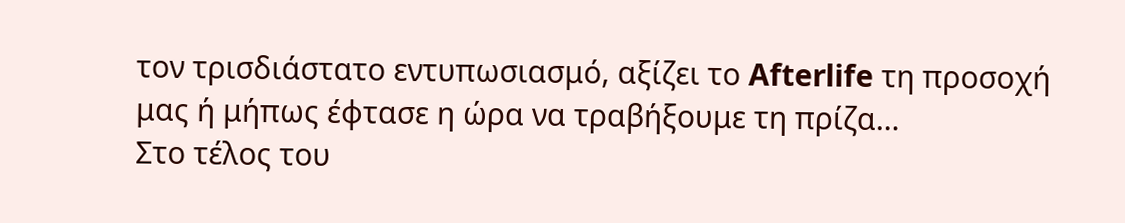τον τρισδιάστατο εντυπωσιασμό, αξίζει το Afterlife τη προσοχή μας ή μήπως έφτασε η ώρα να τραβήξουμε τη πρίζα…
Στο τέλος του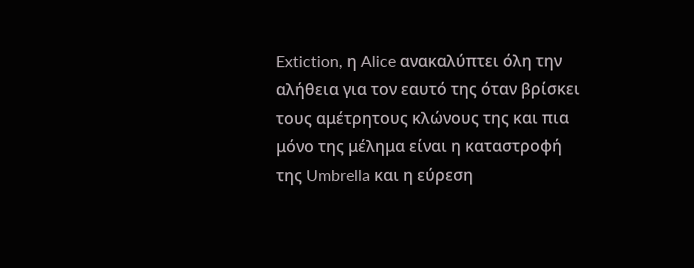Extiction, η Alice ανακαλύπτει όλη την αλήθεια για τον εαυτό της όταν βρίσκει τους αμέτρητους κλώνους της και πια μόνο της μέλημα είναι η καταστροφή της Umbrella και η εύρεση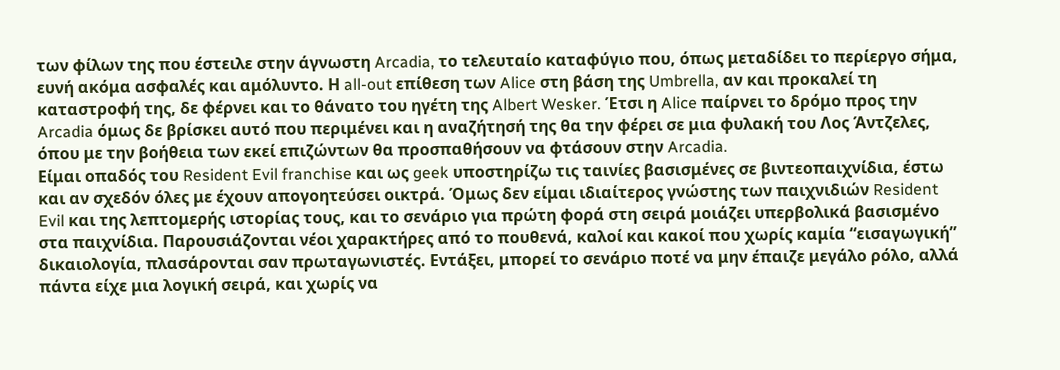των φίλων της που έστειλε στην άγνωστη Arcadia, το τελευταίο καταφύγιο που, όπως μεταδίδει το περίεργο σήμα, ευνή ακόμα ασφαλές και αμόλυντο. Η all-out επίθεση των Alice στη βάση της Umbrella, αν και προκαλεί τη καταστροφή της, δε φέρνει και το θάνατο του ηγέτη της Albert Wesker. Έτσι η Alice παίρνει το δρόμο προς την Arcadia όμως δε βρίσκει αυτό που περιμένει και η αναζήτησή της θα την φέρει σε μια φυλακή του Λος Άντζελες, όπου με την βοήθεια των εκεί επιζώντων θα προσπαθήσουν να φτάσουν στην Arcadia.
Είμαι οπαδός του Resident Evil franchise και ως geek υποστηρίζω τις ταινίες βασισμένες σε βιντεοπαιχνίδια, έστω και αν σχεδόν όλες με έχουν απογοητεύσει οικτρά. Όμως δεν είμαι ιδιαίτερος γνώστης των παιχνιδιών Resident Evil και της λεπτομερής ιστορίας τους, και το σενάριο για πρώτη φορά στη σειρά μοιάζει υπερβολικά βασισμένο στα παιχνίδια. Παρουσιάζονται νέοι χαρακτήρες από το πουθενά, καλοί και κακοί που χωρίς καμία “εισαγωγική” δικαιολογία, πλασάρονται σαν πρωταγωνιστές. Εντάξει, μπορεί το σενάριο ποτέ να μην έπαιζε μεγάλο ρόλο, αλλά πάντα είχε μια λογική σειρά, και χωρίς να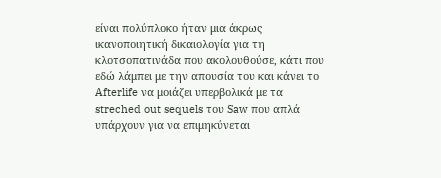είναι πολύπλοκο ήταν μια άκρως ικανοποιητική δικαιολογία για τη κλοτσοπατινάδα που ακολουθούσε, κάτι που εδώ λάμπει με την απουσία του και κάνει το Afterlife να μοιάζει υπερβολικά με τα streched out sequels του Saw που απλά υπάρχουν για να επιμηκύνεται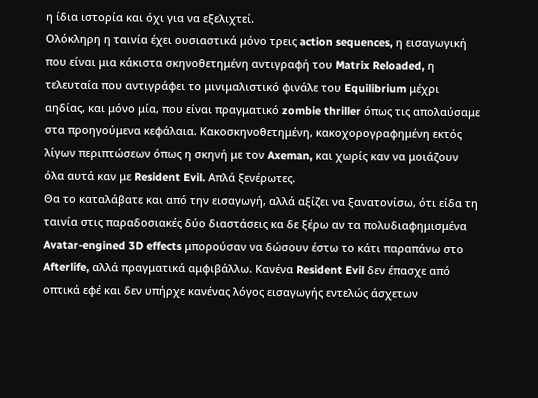η ίδια ιστορία και όχι για να εξελιχτεί.
Ολόκληρη η ταινία έχει ουσιαστικά μόνο τρεις action sequences, η εισαγωγική που είναι μια κάκιστα σκηνοθετημένη αντιγραφή του Matrix Reloaded, η τελευταία που αντιγράφει το μινιμαλιστικό φινάλε του Equilibrium μέχρι αηδίας, και μόνο μία, που είναι πραγματικό zombie thriller όπως τις απολαύσαμε στα προηγούμενα κεφάλαια. Κακοσκηνοθετημένη, κακοχορογραφημένη εκτός λίγων περιπτώσεων όπως η σκηνή με τον Axeman, και χωρίς καν να μοιάζουν όλα αυτά καν με Resident Evil. Απλά ξενέρωτες.
Θα το καταλάβατε και από την εισαγωγή, αλλά αξίζει να ξανατονίσω, ότι είδα τη ταινία στις παραδοσιακές δύο διαστάσεις κα δε ξέρω αν τα πολυδιαφημισμένα Avatar-engined 3D effects μπορούσαν να δώσουν έστω το κάτι παραπάνω στο Afterlife, αλλά πραγματικά αμφιβάλλω. Κανένα Resident Evil δεν έπασχε από οπτικά εφέ και δεν υπήρχε κανένας λόγος εισαγωγής εντελώς άσχετων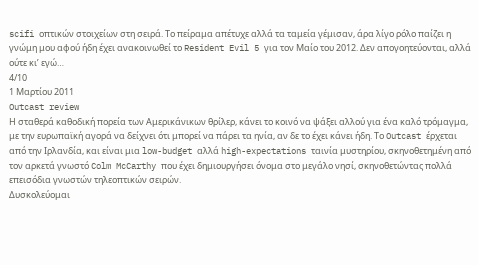scifi οπτικών στοιχείων στη σειρά. Το πείραμα απέτυχε αλλά τα ταμεία γέμισαν, άρα λίγο ρόλο παίζει η γνώμη μου αφού ήδη έχει ανακοινωθεί το Resident Evil 5 για τον Μαίο του 2012. Δεν απογοητεύονται, αλλά ούτε κι’ εγώ…
4/10
1 Μαρτίου 2011
Outcast review
Η σταθερά καθοδική πορεία των Αμερικάνικων θρίλερ, κάνει το κοινό να ψάξει αλλού για ένα καλό τρόμαγμα, με την ευρωπαϊκή αγορά να δείχνει ότι μπορεί να πάρει τα ηνία, αν δε το έχει κάνει ήδη. Το Outcast έρχεται από την Ιρλανδία, και είναι μια low-budget αλλά high-expectations ταινία μυστηρίου, σκηνοθετημένη από τον αρκετά γνωστό Colm McCarthy που έχει δημιουργήσει όνομα στο μεγάλο νησί, σκηνοθετώντας πολλά επεισόδια γνωστών τηλεοπτικών σειρών.
Δυσκολεύομαι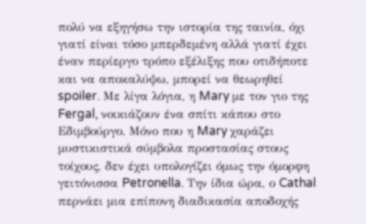πολύ να εξηγήσω την ιστορία της ταινία, όχι γιατί είναι τόσο μπερδεμένη αλλά γιατί έχει έναν περίεργο τρόπο εξέλιξης που οτιδήποτε και να αποκαλύψω, μπορεί να θεωρηθεί spoiler. Με λίγα λόγια, η Mary με τον γιο της Fergal, νοικιάζουν ένα σπίτι κάπου στο Εδιμβούργο. Μόνο που η Mary χαράζει μυστικιστικά σύμβολα προστασίας στους τοίχους, δεν έχει υπολογίζει όμως την όμορφη γειτόνισσα Petronella. Την ίδια ώρα, ο Cathal περνάει μια επίπονη διαδικασία αποδοχής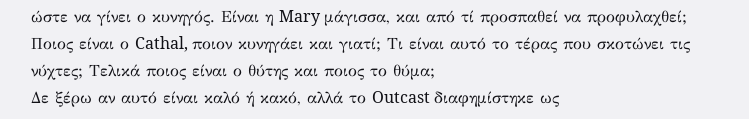ώστε να γίνει ο κυνηγός. Είναι η Mary μάγισσα, και από τί προσπαθεί να προφυλαχθεί; Ποιος είναι ο Cathal, ποιον κυνηγάει και γιατί; Τι είναι αυτό το τέρας που σκοτώνει τις νύχτες; Τελικά ποιος είναι ο θύτης και ποιος το θύμα;
Δε ξέρω αν αυτό είναι καλό ή κακό, αλλά το Outcast διαφημίστηκε ως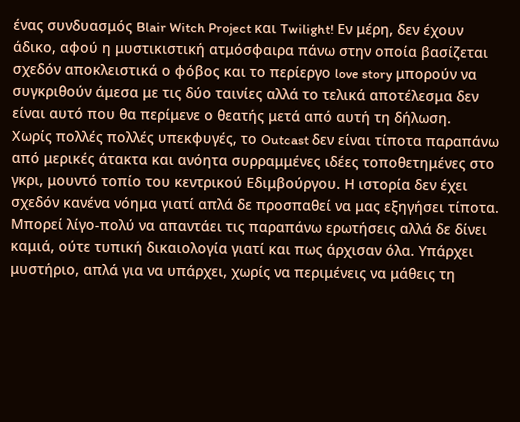ένας συνδυασμός Blair Witch Project και Twilight! Εν μέρη, δεν έχουν άδικο, αφού η μυστικιστική ατμόσφαιρα πάνω στην οποία βασίζεται σχεδόν αποκλειστικά ο φόβος και το περίεργο love story μπορούν να συγκριθούν άμεσα με τις δύο ταινίες αλλά το τελικά αποτέλεσμα δεν είναι αυτό που θα περίμενε ο θεατής μετά από αυτή τη δήλωση.
Χωρίς πολλές πολλές υπεκφυγές, το Outcast δεν είναι τίποτα παραπάνω από μερικές άτακτα και ανόητα συρραμμένες ιδέες τοποθετημένες στο γκρι, μουντό τοπίο του κεντρικού Εδιμβούργου. Η ιστορία δεν έχει σχεδόν κανένα νόημα γιατί απλά δε προσπαθεί να μας εξηγήσει τίποτα. Μπορεί λίγο-πολύ να απαντάει τις παραπάνω ερωτήσεις αλλά δε δίνει καμιά, ούτε τυπική δικαιολογία γιατί και πως άρχισαν όλα. Υπάρχει μυστήριο, απλά για να υπάρχει, χωρίς να περιμένεις να μάθεις τη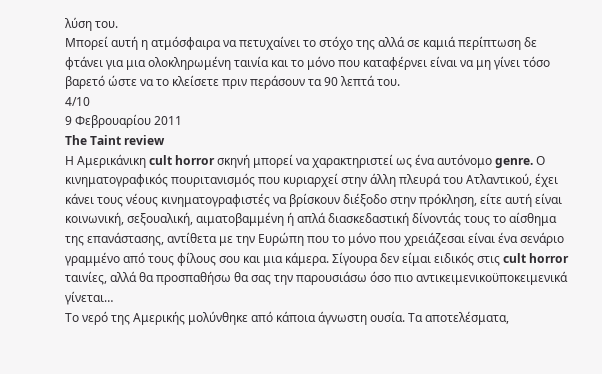λύση του.
Μπορεί αυτή η ατμόσφαιρα να πετυχαίνει το στόχο της αλλά σε καμιά περίπτωση δε φτάνει για μια ολοκληρωμένη ταινία και το μόνο που καταφέρνει είναι να μη γίνει τόσο βαρετό ώστε να το κλείσετε πριν περάσουν τα 90 λεπτά του.
4/10
9 Φεβρουαρίου 2011
The Taint review
Η Αμερικάνικη cult horror σκηνή μπορεί να χαρακτηριστεί ως ένα αυτόνομο genre. Ο κινηματογραφικός πουριτανισμός που κυριαρχεί στην άλλη πλευρά του Ατλαντικού, έχει κάνει τους νέους κινηματογραφιστές να βρίσκουν διέξοδο στην πρόκληση, είτε αυτή είναι κοινωνική, σεξουαλική, αιματοβαμμένη ή απλά διασκεδαστική δίνοντάς τους το αίσθημα της επανάστασης, αντίθετα με την Ευρώπη που το μόνο που χρειάζεσαι είναι ένα σενάριο γραμμένο από τους φίλους σου και μια κάμερα. Σίγουρα δεν είμαι ειδικός στις cult horror ταινίες, αλλά θα προσπαθήσω θα σας την παρουσιάσω όσο πιο αντικειμενικοϋποκειμενικά γίνεται…
Το νερό της Αμερικής μολύνθηκε από κάποια άγνωστη ουσία. Τα αποτελέσματα,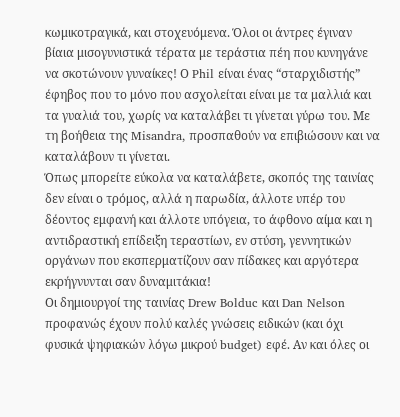κωμικοτραγικά, και στοχευόμενα. Όλοι οι άντρες έγιναν βίαια μισογυνιστικά τέρατα με τεράστια πέη που κυνηγάνε να σκοτώνουν γυναίκες! Ο Phil είναι ένας “σταρχιδιστής” έφηβος που το μόνο που ασχολείται είναι με τα μαλλιά και τα γυαλιά του, χωρίς να καταλάβει τι γίνεται γύρω του. Με τη βοήθεια της Misandra, προσπαθούν να επιβιώσουν και να καταλάβουν τι γίνεται.
Όπως μπορείτε εύκολα να καταλάβετε, σκοπός της ταινίας δεν είναι ο τρόμος, αλλά η παρωδία, άλλοτε υπέρ του δέοντος εμφανή και άλλοτε υπόγεια, το άφθονο αίμα και η αντιδραστική επίδειξη τεραστίων, εν στύση, γεννητικών οργάνων που εκσπερματίζουν σαν πίδακες και αργότερα εκρήγνυνται σαν δυναμιτάκια!
Οι δημιουργοί της ταινίας Drew Bolduc και Dan Nelson προφανώς έχουν πολύ καλές γνώσεις ειδικών (και όχι φυσικά ψηφιακών λόγω μικρού budget) εφέ. Αν και όλες οι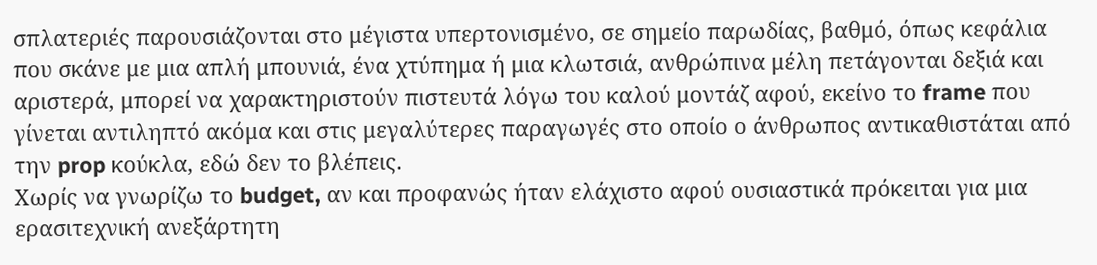σπλατεριές παρουσιάζονται στο μέγιστα υπερτονισμένο, σε σημείο παρωδίας, βαθμό, όπως κεφάλια που σκάνε με μια απλή μπουνιά, ένα χτύπημα ή μια κλωτσιά, ανθρώπινα μέλη πετάγονται δεξιά και αριστερά, μπορεί να χαρακτηριστούν πιστευτά λόγω του καλού μοντάζ αφού, εκείνο το frame που γίνεται αντιληπτό ακόμα και στις μεγαλύτερες παραγωγές στο οποίο ο άνθρωπος αντικαθιστάται από την prop κούκλα, εδώ δεν το βλέπεις.
Χωρίς να γνωρίζω το budget, αν και προφανώς ήταν ελάχιστο αφού ουσιαστικά πρόκειται για μια ερασιτεχνική ανεξάρτητη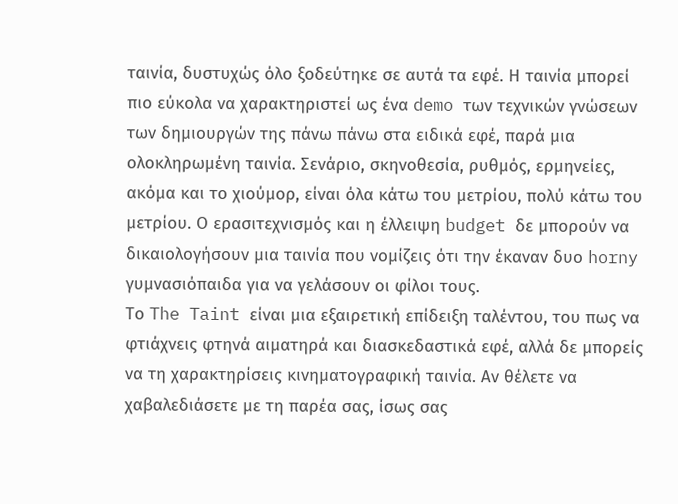ταινία, δυστυχώς όλο ξοδεύτηκε σε αυτά τα εφέ. Η ταινία μπορεί πιο εύκολα να χαρακτηριστεί ως ένα demo των τεχνικών γνώσεων των δημιουργών της πάνω πάνω στα ειδικά εφέ, παρά μια ολοκληρωμένη ταινία. Σενάριο, σκηνοθεσία, ρυθμός, ερμηνείες, ακόμα και το χιούμορ, είναι όλα κάτω του μετρίου, πολύ κάτω του μετρίου. Ο ερασιτεχνισμός και η έλλειψη budget δε μπορούν να δικαιολογήσουν μια ταινία που νομίζεις ότι την έκαναν δυο horny γυμνασιόπαιδα για να γελάσουν οι φίλοι τους.
Το The Taint είναι μια εξαιρετική επίδειξη ταλέντου, του πως να φτιάχνεις φτηνά αιματηρά και διασκεδαστικά εφέ, αλλά δε μπορείς να τη χαρακτηρίσεις κινηματογραφική ταινία. Αν θέλετε να χαβαλεδιάσετε με τη παρέα σας, ίσως σας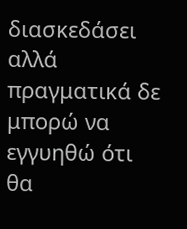διασκεδάσει αλλά πραγματικά δε μπορώ να εγγυηθώ ότι θα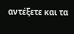αντέξετε και τα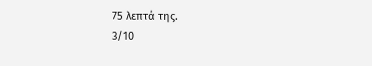75 λεπτά της.
3/10